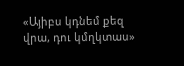«Այիբս կդնեմ քեզ վրա, դու կմղկտաս»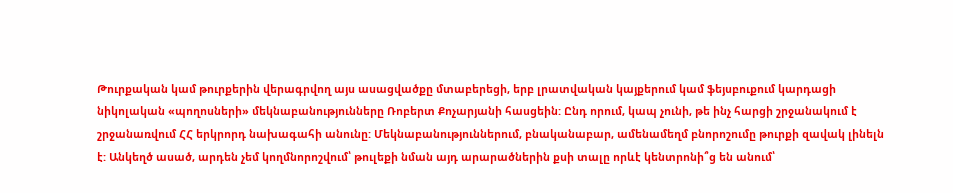Թուրքական կամ թուրքերին վերագրվող այս ասացվածքը մտաբերեցի, երբ լրատվական կայքերում կամ ֆեյսբուքում կարդացի նիկոլական «պողոսների» մեկնաբանությունները Ռոբերտ Քոչարյանի հասցեին: Ընդ որում, կապ չունի, թե ինչ հարցի շրջանակում է շրջանառվում ՀՀ երկրորդ նախագահի անունը: Մեկնաբանություններում, բնականաբար, ամենամեղմ բնորոշումը թուրքի զավակ լինելն է: Անկեղծ ասած, արդեն չեմ կողմնորոշվում՝ թուլեքի նման այդ արարածներին քսի տալը որևէ կենտրոնի՞ց են անում՝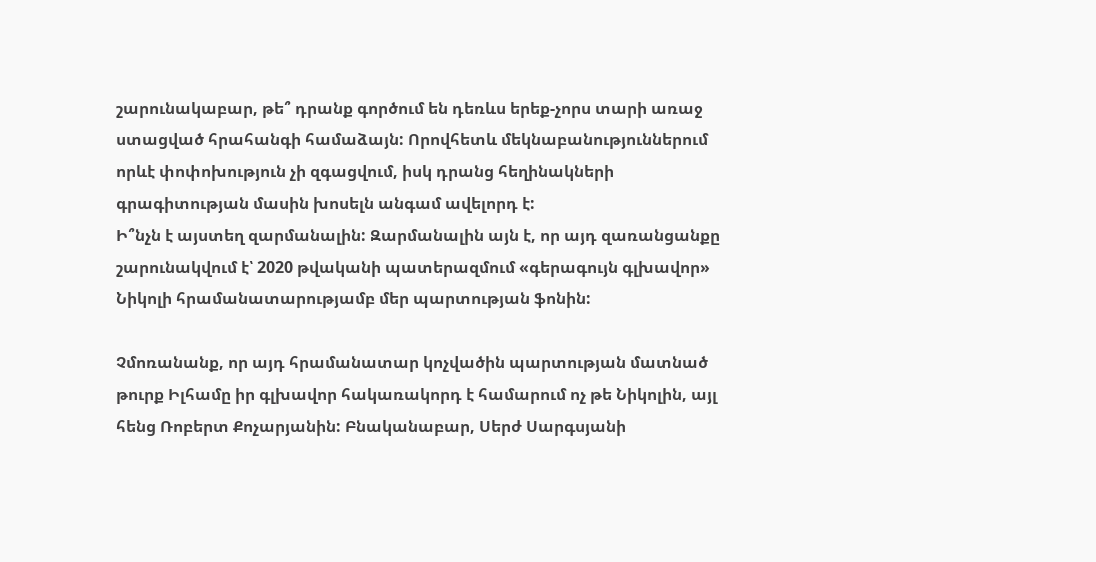շարունակաբար, թե՞ դրանք գործում են դեռևս երեք-չորս տարի առաջ ստացված հրահանգի համաձայն: Որովհետև մեկնաբանություններում որևէ փոփոխություն չի զգացվում, իսկ դրանց հեղինակների գրագիտության մասին խոսելն անգամ ավելորդ է:
Ի՞նչն է այստեղ զարմանալին: Զարմանալին այն է, որ այդ զառանցանքը շարունակվում է՝ 2020 թվականի պատերազմում «գերագույն գլխավոր» Նիկոլի հրամանատարությամբ մեր պարտության ֆոնին:

Չմոռանանք, որ այդ հրամանատար կոչվածին պարտության մատնած թուրք Իլհամը իր գլխավոր հակառակորդ է համարում ոչ թե Նիկոլին, այլ հենց Ռոբերտ Քոչարյանին: Բնականաբար, Սերժ Սարգսյանի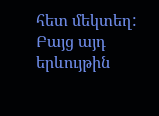հետ մեկտեղ: Բայց այդ երևույթին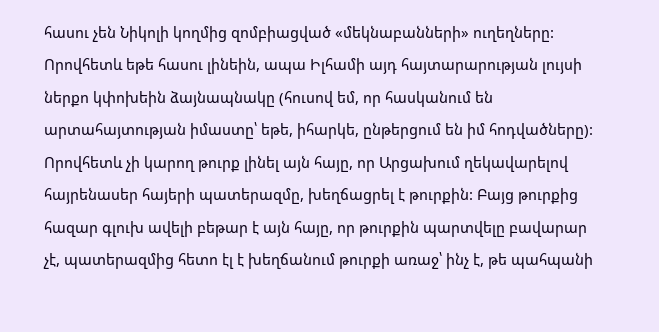հասու չեն Նիկոլի կողմից զոմբիացված «մեկնաբանների» ուղեղները: Որովհետև եթե հասու լինեին, ապա Իլհամի այդ հայտարարության լույսի ներքո կփոխեին ձայնապնակը (հուսով եմ, որ հասկանում են արտահայտության իմաստը՝ եթե, իհարկե, ընթերցում են իմ հոդվածները): Որովհետև չի կարող թուրք լինել այն հայը, որ Արցախում ղեկավարելով հայրենասեր հայերի պատերազմը, խեղճացրել է թուրքին: Բայց թուրքից հազար գլուխ ավելի բեթար է այն հայը, որ թուրքին պարտվելը բավարար չէ, պատերազմից հետո էլ է խեղճանում թուրքի առաջ՝ ինչ է, թե պահպանի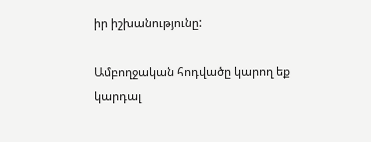իր իշխանությունը:

Ամբողջական հոդվածը կարող եք կարդալ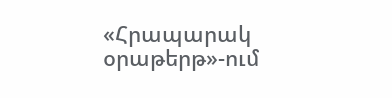«Հրապարակ օրաթերթ»-ում